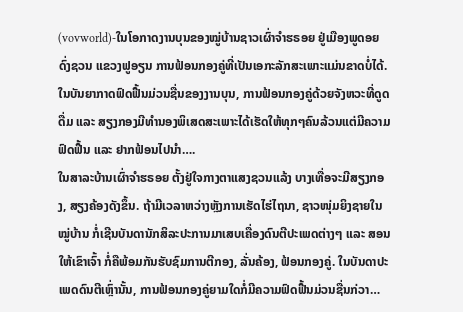(vovworld)-ໃນໂອກາດງານບຸນຂອງໝູ່ບ້ານຊາວເຜົ່າຈຳຮຣອຍ ຢູ່ເມືອງພູດອຍ ດົ່ງຊວນ ແຂວງຟູອຽນ ການຟ້ອນກອງຄູ່ທີ່ເປັນເອກະລັກສະເພາະແມ່ນຂາດບໍ່ໄດ້. ໃນບັນຍາກາດຟົດຟື້ນມ່ວນຊື່ນຂອງງານບຸນ, ການຟ້ອນກອງຄູ່ດ້ວຍຈັງຫວະທີ່ດູດດື່ມ ແລະ ສຽງກອງມີທຳນອງພິເສດສະເພາະໄດ້ເຮັດໃຫ້ທຸກໆຄົນລ້ວນແຕ່ມີຄວາມຟົດຟື້ນ ແລະ ຢາກຟ້ອນໄປນຳ….
ໃນສາລະບ້ານເຜົ່າຈຳຮຣອຍ ຕັ້ງຢູ່ໃຈກາງຕາແສງຊວນແລ້ງ ບາງເທື່ອຈະມີສຽງກອງ, ສຽງຄ້ອງດັງຂຶ້ນ. ຖ້າມີເວລາຫວ່າງຫຼັງການເຮັດໄຮ່ໄຖນາ, ຊາວໜຸ່ມຍິງຊາຍໃນໝູ່ບ້ານ ກໍ່ເຊີນບັນດານັກສິລະປະການມາເສບເຄື່ອງດົນຕີປະເພດຕ່າງໆ ແລະ ສອນໃຫ້ເຂົາເຈົ້າ ກໍ່ຄືພ້ອມກັນຮັບຊົມການຕີກອງ, ລັ່ນຄ້ອງ, ຟ້ອນກອງຄູ່. ໃນບັນດາປະເພດດົນຕີເຫຼົ່ານັ້ນ, ການຟ້ອນກອງຄູ່ຍາມໃດກໍ່ມີຄວາມຟົດຟື້ນມ່ວນຊື່ນກ່ວາ…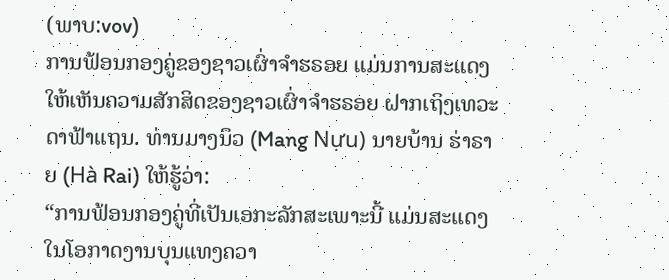(ພາບ:vov)
ການຟ້ອນກອງຄູ່ຂອງຊາວເຜົ່າຈຳຮຣອຍ ແມ່ນການສະແດງໃຫ້ເຫັນຄວາມສັກສິດຂອງຊາວເຜົ່າຈຳຮຣອຍ ຝາກເຖິງເທວະດາຟ້າແຖນ. ທ່ານມາງນຶວ (Mang Nựu) ນາຍບ້ານ ຮ່າຣາຍ (Hà Rai) ໃຫ້ຮູ້ວ່າ:
“ການຟ້ອນກອງຄູ່ທີ່ເປັນເອກະລັກສະເພາະນີ້ ແມ່ນສະແດງໃນໂອກາດງານບຸນແທງຄວາ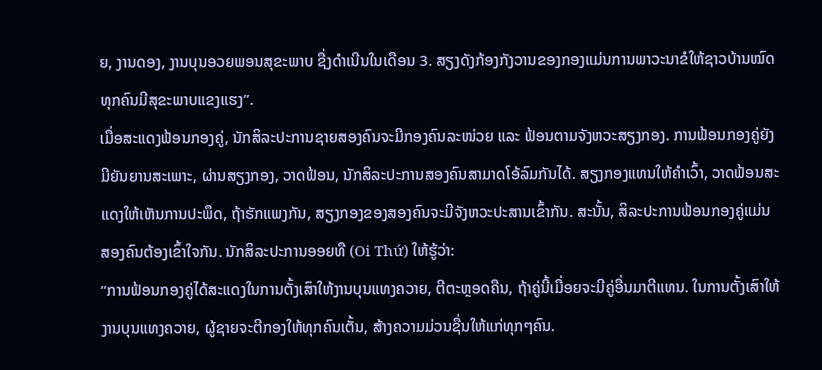ຍ, ງານດອງ, ງານບຸນອວຍພອນສຸຂະພາບ ຊື່ງດຳເນີນໃນເດືອນ 3. ສຽງດັງກ້ອງກັງວານຂອງກອງແມ່ນການພາວະນາຂໍໃຫ້ຊາວບ້ານໝົດທຸກຄົນມີສຸຂະພາບແຂງແຮງ”.
ເມື່ອສະແດງຟ້ອນກອງຄູ່, ນັກສິລະປະການຊາຍສອງຄົນຈະມີກອງຄົນລະໜ່ວຍ ແລະ ຟ້ອນຕາມຈັງຫວະສຽງກອງ. ການຟ້ອນກອງຄູ່ຍັງມີຍັນຍານສະເພາະ, ຜ່ານສຽງກອງ, ວາດຟ້ອນ, ນັກສິລະປະການສອງຄົນສາມາດໂອ້ລົມກັນໄດ້. ສຽງກອງແທນໃຫ້ຄຳເວົ້າ, ວາດຟ້ອນສະແດງໃຫ້ເຫັນການປະພຶດ, ຖ້າຮັກແພງກັນ, ສຽງກອງຂອງສອງຄົນຈະມີຈັງຫວະປະສານເຂົ້າກັນ. ສະນັ້ນ, ສິລະປະການຟ້ອນກອງຄູ່ແມ່ນສອງຄົນຕ້ອງເຂົ້າໃຈກັນ. ນັກສິລະປະການອອຍທື (Oi Thứ) ໃຫ້ຮູ້ວ່າ:
“ການຟ້ອນກອງຄູ່ໄດ້ສະແດງໃນການຕັ້ງເສົາໃຫ້ງານບຸນແທງຄວາຍ, ຕີຕະຫຼອດຄືນ, ຖ້າຄູ່ນີ້ເມື່ອຍຈະມີຄູ່ອື່ນມາຕີແທນ. ໃນການຕັ້ງເສົາໃຫ້ງານບຸນແທງຄວາຍ, ຜູ້ຊາຍຈະຕີກອງໃຫ້ທຸກຄົນເຕັ້ນ, ສ້າງຄວາມມ່ວນຊື່ນໃຫ້ແກ່ທຸກໆຄົນ.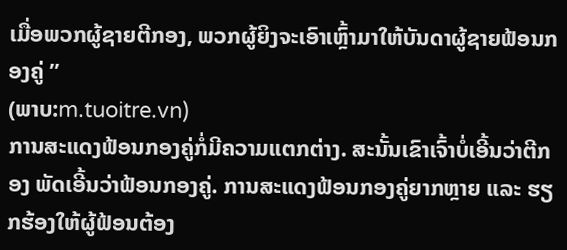ເມື່ອພວກຜູ້ຊາຍຕີກອງ, ພວກຜູ້ຍິງຈະເອົາເຫຼົ້າມາໃຫ້ບັນດາຜູ້ຊາຍຟ້ອນກອງຄູ່ ”
(ພາບ:m.tuoitre.vn)
ການສະແດງຟ້ອນກອງຄູ່ກໍ່ມີຄວາມແຕກຕ່າງ. ສະນັ້ນເຂົາເຈົ້າບໍ່ເອີ້ນວ່າຕີກອງ ພັດເອີ້ນວ່າຟ້ອນກອງຄູ່. ການສະແດງຟ້ອນກອງຄູ່ຍາກຫຼາຍ ແລະ ຮຽກຮ້ອງໃຫ້ຜູ້ຟ້ອນຕ້ອງ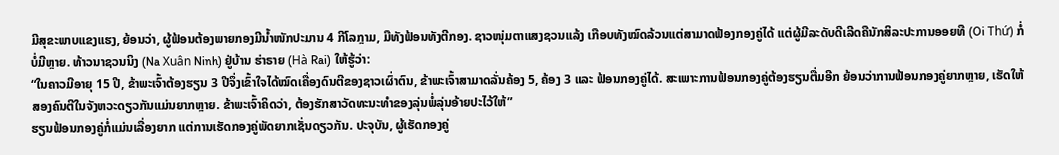ມີສຸຂະພາບແຂງແຮງ, ຍ້ອນວ່າ, ຜູ້ຟ້ອນຕ້ອງພາຍກອງມີນ້ຳໜັກປະມານ 4 ກີໂລກຼາມ, ມືທັງຟ້ອນທັງຕີກອງ. ຊາວໜຸ່ມຕາແສງຊວນແລ້ງ ເກືອບທັງໝົດລ້ວນແຕ່ສາມາດຟ້ອງກອງຄູ່ໄດ້ ແຕ່ຜູ້ມີລະດັບດີເລີດຄືນັກສິລະປະການອອຍທື (Oi Thứ) ກໍ່ບໍ່ມີຫຼາຍ. ທ້າວນາຊວນນິງ (Na Xuân Ninh) ຢູ່ບ້ານ ຮ່າຣາຍ (Hà Rai) ໃຫ້ຮູ້ວ່າ:
“ໃນຄາວມີອາຍຸ 15 ປີ, ຂ້າພະເຈົ້າຕ້ອງຮຽນ 3 ປີຈຶ່ງເຂົ້າໃຈໄດ້ໝົດເຄື່ອງດົນຕີຂອງຊາວເຜົ່າຕົນ, ຂ້າພະເຈົ້າສາມາດລັ່ນຄ້ອງ 5, ຄ້ອງ 3 ແລະ ຟ້ອນກອງຄູ່ໄດ້. ສະເພາະການຟ້ອນກອງຄູ່ຕ້ອງຮຽນຕື່ມອີກ ຍ້ອນວ່າການຟ້ອນກອງຄູ່ຍາກຫຼາຍ, ເຮັດໃຫ້ສອງຄົນຕີໃນຈັງຫວະດຽວກັນແມ່ນຍາກຫຼາຍ. ຂ້າພະເຈົ້າຄິດວ່າ, ຕ້ອງຮັກສາວັດທະນະທຳຂອງລຸ່ນພໍ່ລຸ່ນອ້າຍປະໄວ້ໃຫ້”
ຮຽນຟ້ອນກອງຄູ່ກໍ່ແມ່ນເລື່ອງຍາກ ແຕ່ການເຮັດກອງຄູ່ພັດຍາກເຊັ່ນດຽວກັນ. ປະຈຸບັນ, ຜູ້ເຮັດກອງຄູ່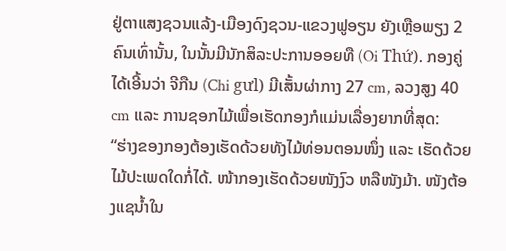ຢູ່ຕາແສງຊວນແລ້ງ-ເມືອງດົງຊວນ-ແຂວງຟູອຽນ ຍັງເຫຼືອພຽງ 2 ຄົນເທົ່ານັ້ນ, ໃນນັ້ນມີນັກສິລະປະການອອຍທື (Oi Thứ). ກອງຄູ່ໄດ້ເອີ້ນວ່າ ຈີກືນ (Chi gưl) ມີເສັ້ນຜ່າກາງ 27 cm, ລວງສູງ 40 cm ແລະ ການຊອກໄມ້ເພື່ອເຮັດກອງກໍແມ່ນເລື່ອງຍາກທີ່ສຸດ:
“ຮ່າງຂອງກອງຕ້ອງເຮັດດ້ວຍທັງໄມ້ທ່ອນຕອນໜຶ່ງ ແລະ ເຮັດດ້ວຍໄມ້ປະເພດໃດກໍ່ໄດ້. ໜ້າກອງເຮັດດ້ວຍໜັງງົວ ຫລືໜັງມ້າ. ໜັງຕ້ອງແຊນ້ຳໃນ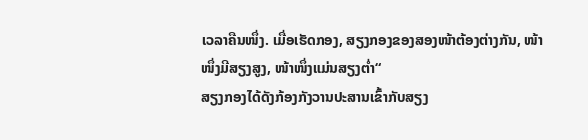ເວລາຄືນໜຶ່ງ. ເມື່ອເຮັດກອງ, ສຽງກອງຂອງສອງໜ້າຕ້ອງຕ່າງກັນ, ໜ້າໜຶ່ງມີສຽງສູງ, ໜ້າໜຶ່ງແມ່ນສຽງຕ່ຳ“
ສຽງກອງໄດ້ດັງກ້ອງກັງວານປະສານເຂົ້າກັບສຽງ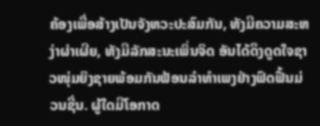ຄ້ອງເພື່ອສ້າງເປັນຈັງຫວະປະສົມກັນ, ທັງມີຄວາມສະຫງ່າຜ່າເຜີຍ, ທັງມີລັກສະນະເພິ່ນຈິດ ອັນໄດ້ດຶງດູດໃຈຊາວໜຸ່ມຍິງຊາຍພ້ອມກັນຟ້ອນລຳທຳເພງຢ່າງຟົດຟື້ນມ່ວນຊື່ນ. ຜູ້ໃດມີໂອກາດ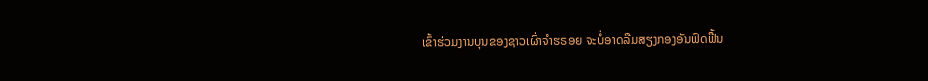ເຂົ້າຮ່ວມງານບຸນຂອງຊາວເຜົ່າຈຳຮຣອຍ ຈະບໍ່ອາດລືມສຽງກອງອັນຟົດຟື້ນ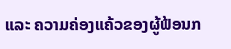ແລະ ຄວາມຄ່ອງແຄ້ວຂອງຜູ້ຟ້ອນກ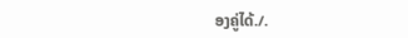ອງຄູ່ໄດ້./.